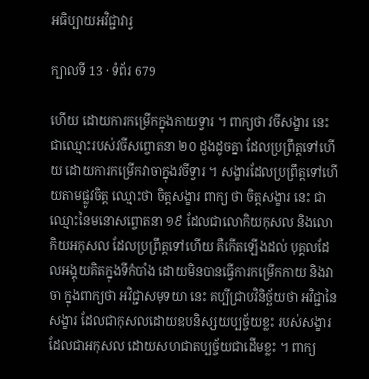អធិប្បាយអវិជ្ជាវារ្វ

ក្បាលទី 13 · ទំព័រ 679

ហើយ ដោយការកម្រើកក្នុងកាយទ្វារ ។ ពាក្យថា វចីសង្ខារ នេះ ជាឈ្មោះរបស់វចីសព្ចោតនា ២០ ដួងដូចគ្នា ដែលប្រព្រឹត្តទៅហើយ ដោយការកម្រើកវាចាក្នុងវចីទ្វារ ។ សង្ខារដែលប្រព្រឹត្តទៅហើយតាមផ្លូវចិត្ត ឈ្មោះថា ចិត្តសង្ខារ ពាក្យ ថា ចិត្តសង្ខារ នេះ ជាឈ្មោះនៃមនោសព្ចោតនា ១៩ ដែលជាលោកិយកុសល និងលោកិយអកុសល ដែលប្រព្រឹត្តទៅហើយ គឺកើតឡើងដល់ បុគ្គលដែលអង្គុយគិតក្នុងទីកំបាំង ដោយមិនបានធ្វើការកម្រើកកាយ និងវាចា ក្នុងពាក្យថា អវិជ្ជាសមុទយា នេះ គប្បីជ្រាបវិនិច្ឆ័យថា អវិជ្ជានៃសង្ខារ ដែលជាកុសលដោយឧបនិស្សយប្បច្ច័យខ្លះ របស់សង្ខារដែលជាអកុសល ដោយសហជាតប្បច្ច័យជាដើមខ្លះ ។ ពាក្យ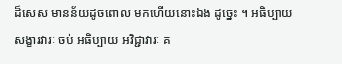ដ៏សេស មានន័យដូចពោល មកហើយនោះឯង ដូច្នេះ ។ អធិប្បាយ សង្ខារវារៈ ចប់ អធិប្បាយ អវិជ្ជាវារៈ គ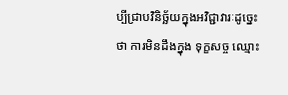ប្បីជ្រាបវិនិច្ឆ័យក្នុងអវិជ្ជាវារៈដូច្នេះថា ការមិនដឹងក្នុង ទុក្ខសច្ច ឈ្មោះ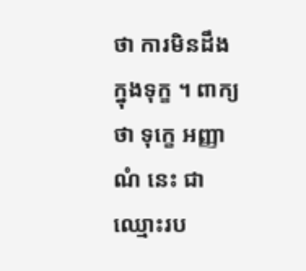ថា ការមិនដឹងក្នុងទុក្ខ ។ ពាក្យថា ទុក្ខេ អញ្ញាណំ នេះ ជាឈ្មោះរប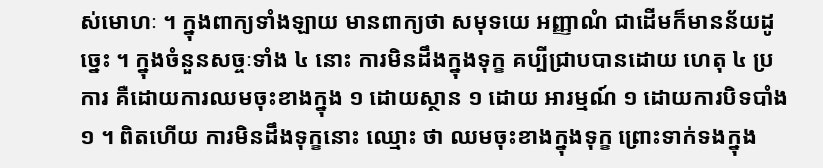ស់មោហៈ ។ ក្នុងពាក្យទាំងឡាយ មានពាក្យថា សមុទយេ អញ្ញាណំ ជាដើមក៏មានន័យដូច្នេះ ។ ក្នុងចំនួនសច្ចៈទាំង ៤ នោះ ការមិនដឹងក្នុងទុក្ខ គប្បីជ្រាបបានដោយ ហេតុ ៤ ប្រការ គឺដោយការឈមចុះខាងក្នុង ១ ដោយស្ថាន ១ ដោយ អារម្មណ៍ ១ ដោយការបិទបាំង ១ ។ ពិតហើយ ការមិនដឹងទុក្ខនោះ ឈ្មោះ ថា ឈមចុះខាងក្នុងទុក្ខ ព្រោះទាក់ទងក្នុង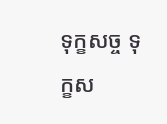ទុក្ខសច្ច ទុក្ខស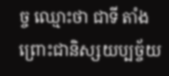ច្ច ឈ្មោះថា ជាទី តាំង ព្រោះជានិស្សយប្បច្ច័យ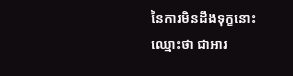នៃការមិនដឹងទុក្ខនោះ ឈ្មោះថា ជាអារ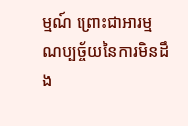ម្មណ៍ ព្រោះជាអារម្មណប្បច្ច័យនៃការមិនដឹង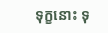ទុក្ខនោះ ទុ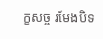ក្ខសច្ច រមែងបិទ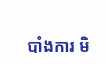បាំងការ មិ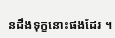នដឹងទុក្ខនោះផងដែរ ។